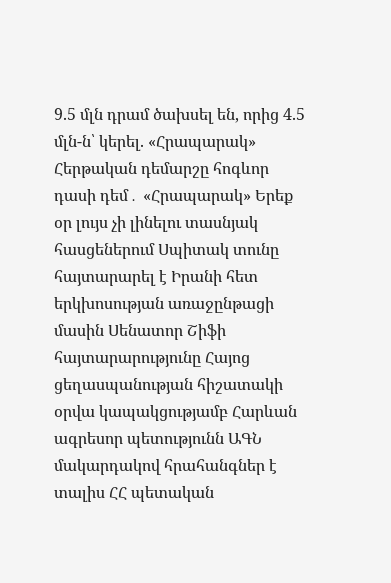9.5 մլն դրամ ծախսել են, որից 4.5 մլն-ն՝ կերել. «Հրապարակ» Հերթական դեմարշը հոգևոր դասի դեմ․ «Հրապարակ» Երեք օր լույս չի լինելու տասնյակ հասցեներում Սպիտակ տունը հայտարարել է Իրանի հետ երկխոսության առաջընթացի մասին Սենատոր Շիֆի հայտարարությունը Հայոց ցեղասպանության հիշատակի օրվա կապակցությամբ Հարևան ագրեսոր պետությունն ԱԳՆ մակարդակով հրահանգներ է տալիս ՀՀ պետական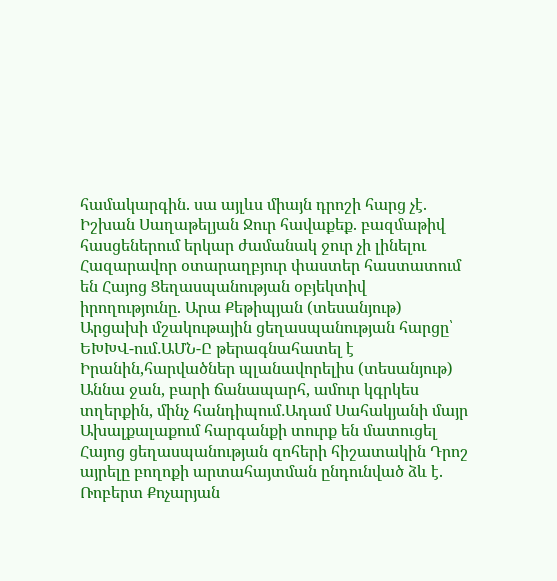համակարգին. սա այլևս միայն դրոշի հարց չէ. Իշխան Սաղաթելյան Ջուր հավաքեք. բազմաթիվ հասցեներում երկար ժամանակ ջուր չի լինելու Հազարավոր օտարաղբյուր փաստեր հաստատում են Հայոց Ցեղասպանության օբյեկտիվ իրողությունը. Արա Քեթիպյան (տեսանյութ) Արցախի մշակութային ցեղասպանության հարցը՝ ԵԽԽՎ-ում․ԱՄՆ-Ը թերագնահատել է Իրանին,հարվածներ պլանավորելիս (տեսանյութ) Աննա ջան, բարի ճանապարհ, ամուր կգրկես տղերքին, մինչ հանդիպում․Ադամ Սահակյանի մայր Ախալքալաքում հարգանքի տուրք են մատուցել Հայոց ցեղասպանության զոհերի հիշատակին Դրոշ այրելը բողոքի արտահայտման ընդունված ձև է. Ռոբերտ Քոչարյան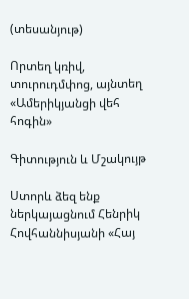(տեսանյութ)

Որտեղ կռիվ, տուրուդմփոց, այնտեղ «Ամերիկյանցի վեհ հոգին»

Գիտություն և Մշակույթ

Ստորև ձեզ ենք ներկայացնում Հենրիկ Հովհաննիսյանի «Հայ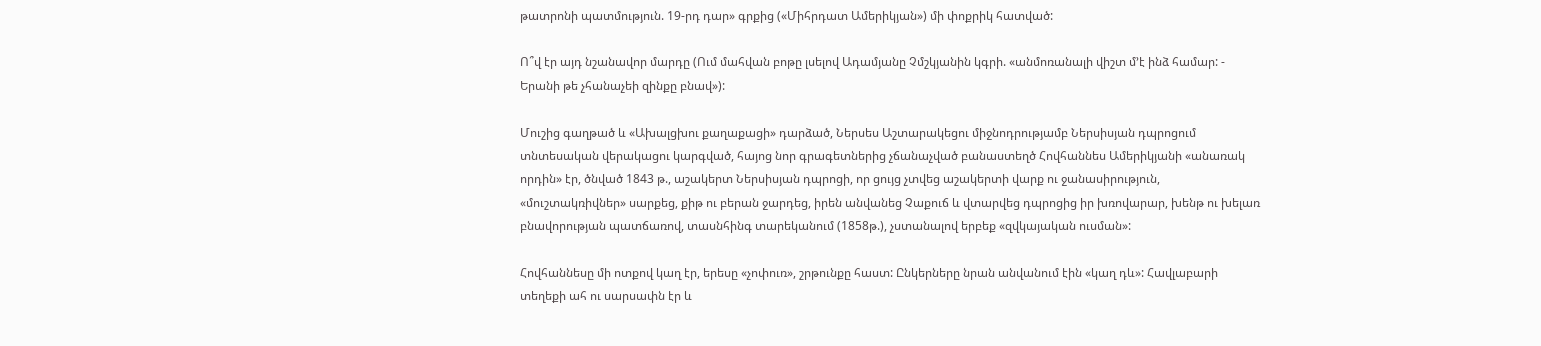թատրոնի պատմություն. 19-րդ դար» գրքից («Միհրդատ Ամերիկյան») մի փոքրիկ հատված:

Ո՞վ էր այդ նշանավոր մարդը (Ում մահվան բոթը լսելով Ադամյանը Չմշկյանին կգրի. «անմոռանալի վիշտ մ’է ինձ համար: - Երանի թե չհանաչեի զինքը բնավ»):

Մուշից գաղթած և «Ախալցխու քաղաքացի» դարձած, Ներսես Աշտարակեցու միջնոդրությամբ Ներսիսյան դպրոցում տնտեսական վերակացու կարգված, հայոց նոր գրագետներից չճանաչված բանաստեղծ Հովհաննես Ամերիկյանի «անառակ որդին» էր, ծնված 1843 թ., աշակերտ Ներսիսյան դպրոցի, որ ցույց չտվեց աշակերտի վարք ու ջանասիրություն, «մուշտակռիվներ» սարքեց, քիթ ու բերան ջարդեց, իրեն անվանեց Չաքուճ և վտարվեց դպրոցից իր խռովարար, խենթ ու խելառ բնավորության պատճառով, տասնհինգ տարեկանում (1858թ.), չստանալով երբեք «զվկայական ուսման»:

Հովհաննեսը մի ոտքով կաղ էր, երեսը «չոփուռ», շրթունքը հաստ: Ընկերները նրան անվանում էին «կաղ դև»: Հավլաբարի տեղեքի ահ ու սարսափն էր և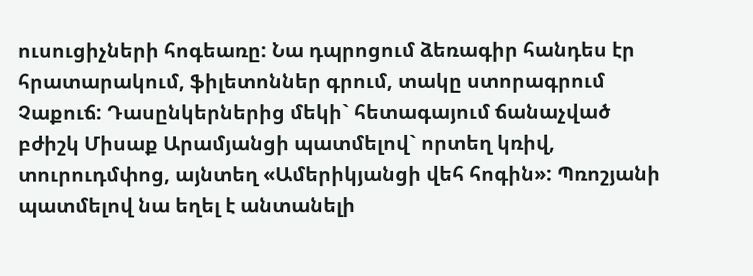ուսուցիչների հոգեառը: Նա դպրոցում ձեռագիր հանդես էր հրատարակում, ֆիլետոններ գրում, տակը ստորագրում Չաքուճ: Դասընկերներից մեկի` հետագայում ճանաչված բժիշկ Միսաք Արամյանցի պատմելով` որտեղ կռիվ, տուրուդմփոց, այնտեղ «Ամերիկյանցի վեհ հոգին»: Պռոշյանի պատմելով նա եղել է անտանելի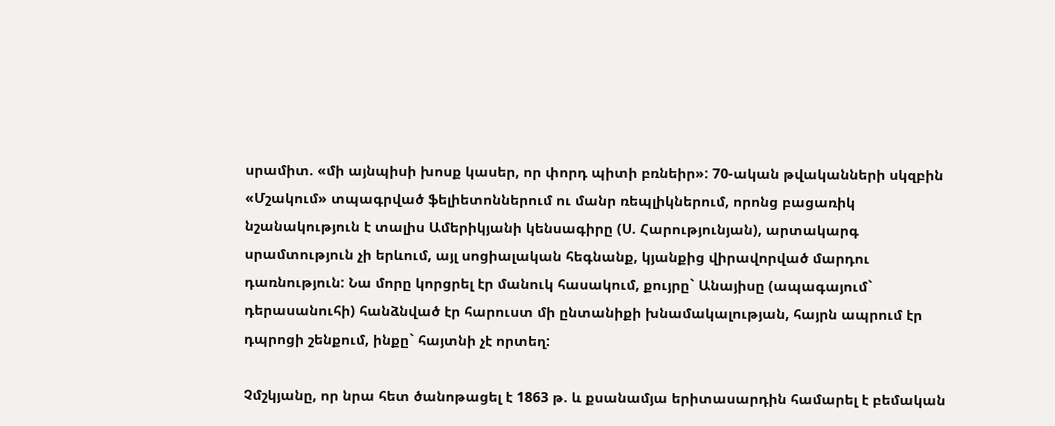սրամիտ. «մի այնպիսի խոսք կասեր, որ փորդ պիտի բռնեիր»: 70-ական թվականների սկզբին «Մշակում» տպագրված ֆելիետոններում ու մանր ռեպլիկներում, որոնց բացառիկ նշանակություն է տալիս Ամերիկյանի կենսագիրը (Ս. Հարությունյան), արտակարգ սրամտություն չի երևում, այլ սոցիալական հեգնանք, կյանքից վիրավորված մարդու դառնություն: Նա մորը կորցրել էր մանուկ հասակում, քույրը` Անայիսը (ապագայում` դերասանուհի) հանձնված էր հարուստ մի ընտանիքի խնամակալության, հայրն ապրում էր դպրոցի շենքում, ինքը` հայտնի չէ որտեղ:

Չմշկյանը, որ նրա հետ ծանոթացել է 1863 թ. և քսանամյա երիտասարդին համարել է բեմական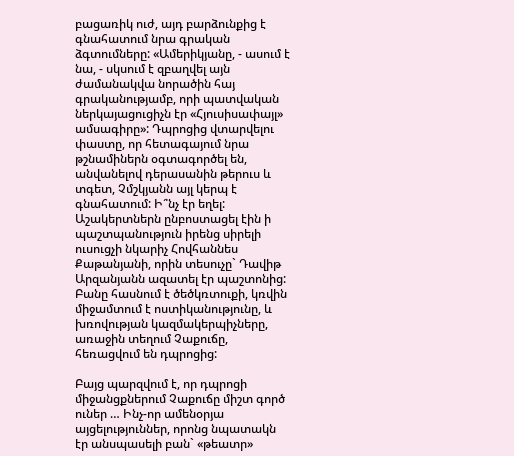բացառիկ ուժ, այդ բարձունքից է գնահատում նրա գրական ձգտումները: «Ամերիկյանը, - ասում է նա, - սկսում է զբաղվել այն ժամանակվա նորածին հայ գրականությամբ, որի պատվական ներկայացուցիչն էր «Հյուսիսափայլ» ամսագիրը»: Դպրոցից վտարվելու փաստը, որ հետագայում նրա թշնամիներն օգտագործել են, անվանելով դերասանին թերուս և տգետ, Չմշկյանն այլ կերպ է գնահատում: Ի՞նչ էր եղել: Աշակերտներն ընբոստացել էին ի պաշտպանություն իրենց սիրելի ուսուցչի նկարիչ Հովհաննես Քաթանյանի, որին տեսուչը` Դավիթ Արզանյանն ազատել էր պաշտոնից: Բանը հասնում է ծեծկռտուքի, կռվին միջամտում է ոստիկանությունը, և խռովության կազմակերպիչները, առաջին տեղում Չաքուճը, հեռացվում են դպրոցից:

Բայց պարզվում է, որ դպրոցի միջանցքներում Չաքուճը միշտ գործ ուներ … Ինչ-որ ամենօրյա այցելություններ, որոնց նպատակն էր անսպասելի բան` «թեատր»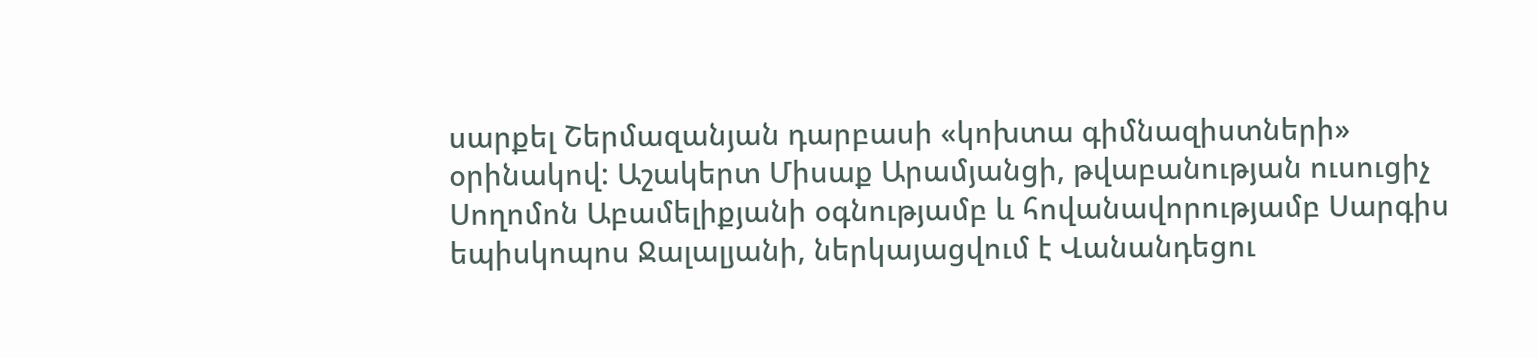սարքել Շերմազանյան դարբասի «կոխտա գիմնազիստների» օրինակով: Աշակերտ Միսաք Արամյանցի, թվաբանության ուսուցիչ Սողոմոն Աբամելիքյանի օգնությամբ և հովանավորությամբ Սարգիս եպիսկոպոս Ջալալյանի, ներկայացվում է Վանանդեցու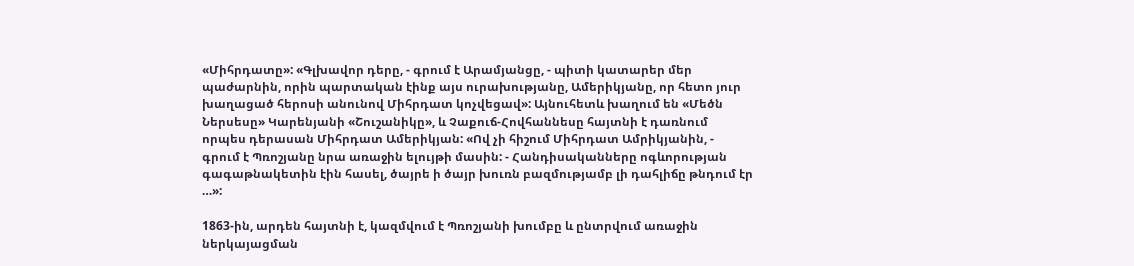«Միհրդատը»: «Գլխավոր դերը, - գրում է Արամյանցը, - պիտի կատարեր մեր պաժարնին, որին պարտական էինք այս ուրախությանը, Ամերիկյանը, որ հետո յուր խաղացած հերոսի անունով Միհրդատ կոչվեցավ»: Այնուհետև խաղում են «Մեծն Ներսեսը» Կարենյանի «Շուշանիկը», և Չաքուճ-Հովհաննեսը հայտնի է դառնում որպես դերասան Միհրդատ Ամերիկյան: «Ով չի հիշում Միհրդատ Ամրիկյանին, - գրում է Պռոշյանը նրա առաջին ելույթի մասին: - Հանդիսականները ոգևորության գագաթնակետին էին հասել, ծայրե ի ծայր խուռն բազմությամբ լի դահլիճը թնդում էր …»:

1863-ին, արդեն հայտնի է, կազմվում է Պռոշյանի խումբը և ընտրվում առաջին ներկայացման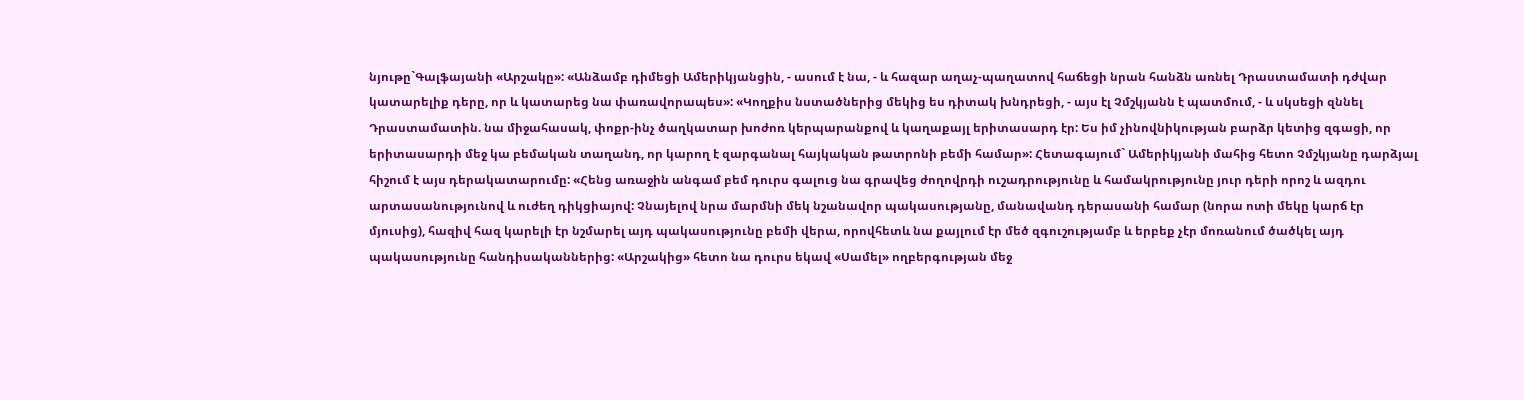նյութը`Գալֆայանի «Արշակը»: «Անձամբ դիմեցի Ամերիկյանցին, - ասում է նա, - և հազար աղաչ-պաղատով հաճեցի նրան հանձն առնել Դրաստամատի դժվար կատարելիք դերը, որ և կատարեց նա փառավորապես»: «Կողքիս նստածներից մեկից ես դիտակ խնդրեցի, - այս էլ Չմշկյանն է պատմում, - և սկսեցի զննել Դրաստամատին. նա միջահասակ, փոքր-ինչ ծաղկատար խոժոռ կերպարանքով և կաղաքայլ երիտասարդ էր: Ես իմ չինովնիկության բարձր կետից զգացի, որ երիտասարդի մեջ կա բեմական տաղանդ, որ կարող է զարգանալ հայկական թատրոնի բեմի համար»: Հետագայում` Ամերիկյանի մահից հետո Չմշկյանը դարձյալ հիշում է այս դերակատարումը: «Հենց առաջին անգամ բեմ դուրս գալուց նա գրավեց ժողովրդի ուշադրությունը և համակրությունը յուր դերի որոշ և ազդու արտասանությունով և ուժեղ դիկցիայով: Չնայելով նրա մարմնի մեկ նշանավոր պակասությանը, մանավանդ դերասանի համար (նորա ոտի մեկը կարճ էր մյուսից), հազիվ հազ կարելի էր նշմարել այդ պակասությունը բեմի վերա, որովհետև նա քայլում էր մեծ զգուշությամբ և երբեք չէր մոռանում ծածկել այդ պակասությունը հանդիսականներից: «Արշակից» հետո նա դուրս եկավ «Սամել» ողբերգության մեջ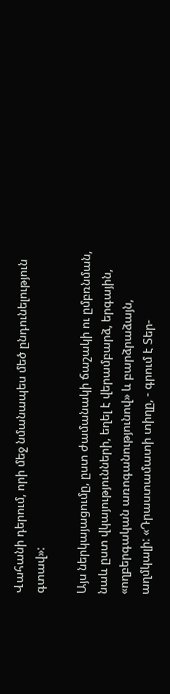Վահանի դերում, որի մեջ նմանապես մեծ ընդունելություն գտավ»:

Այս ներկայացումը, ըստ ժամանակի ճաշակի ու ըմբռնման, նաև ըստ վկայությունների, եղել է վերամբարձ, երգային, «ողբերգական առոգանությունով» և բարձրաձայն, աղմկալի: «Դրաստամատի տիղը, - գրում է Տեր-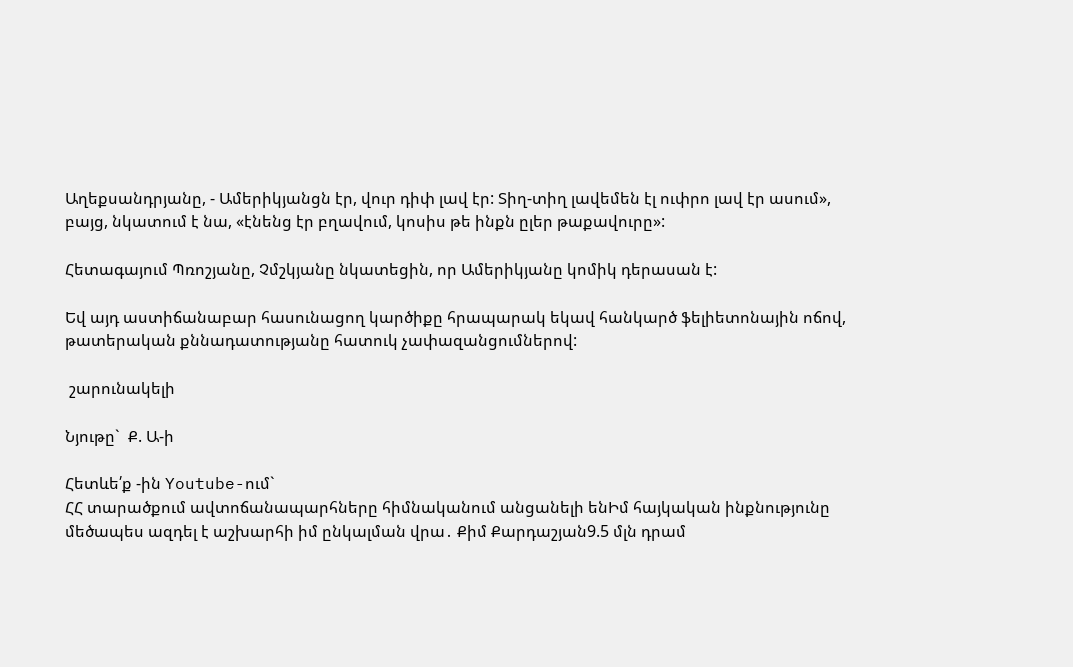Աղեքսանդրյանը, - Ամերիկյանցն էր, վուր դիփ լավ էր: Տիղ-տիղ լավեմեն էլ ուփրո լավ էր ասում», բայց, նկատում է նա, «էնենց էր բղավում, կոսիս թե ինքն ըլեր թաքավուրը»:

Հետագայում Պռոշյանը, Չմշկյանը նկատեցին, որ Ամերիկյանը կոմիկ դերասան է:

Եվ այդ աստիճանաբար հասունացող կարծիքը հրապարակ եկավ հանկարծ ֆելիետոնային ոճով, թատերական քննադատությանը հատուկ չափազանցումներով:

 շարունակելի

Նյութը`  Ք. Ա-ի

Հետևե՛ք -ին Youtube-ում`
ՀՀ տարածքում ավտոճանապարհները հիմնականում անցանելի ենԻմ հայկական ինքնությունը մեծապես ազդել է աշխարհի իմ ընկալման վրա․ Քիմ Քարդաշյան9.5 մլն դրամ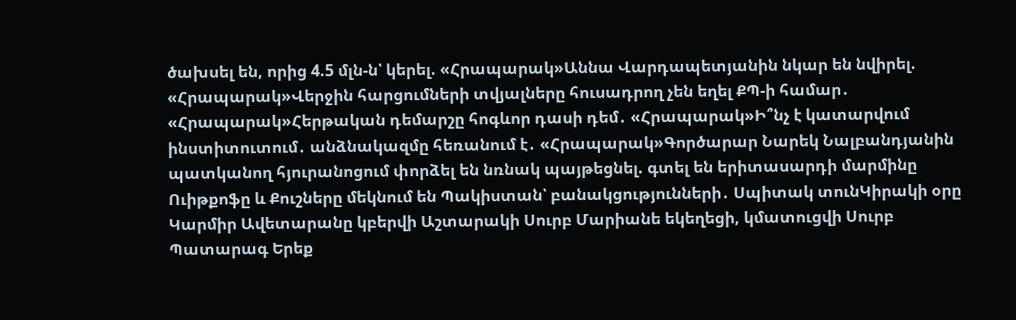ծախսել են, որից 4.5 մլն-ն՝ կերել. «Հրապարակ»Աննա Վարդապետյանին նկար են նվիրել. «Հրապարակ»Վերջին հարցումների տվյալները հուսադրող չեն եղել ՔՊ-ի համար․ «Հրապարակ»Հերթական դեմարշը հոգևոր դասի դեմ․ «Հրապարակ»Ի՞նչ է կատարվում ինստիտուտում․ անձնակազմը հեռանում է․ «Հրապարակ»Գործարար Նարեկ Նալբանդյանին պատկանող հյուրանոցում փորձել են նռնակ պայթեցնել. գտել են երիտասարդի մարմինը Ուիթքոֆը և Քուշները մեկնում են Պակիստան՝ բանակցությունների․ Սպիտակ տունԿիրակի օրը Կարմիր Ավետարանը կբերվի Աշտարակի Սուրբ Մարիանե եկեղեցի, կմատուցվի Սուրբ Պատարագ Երեք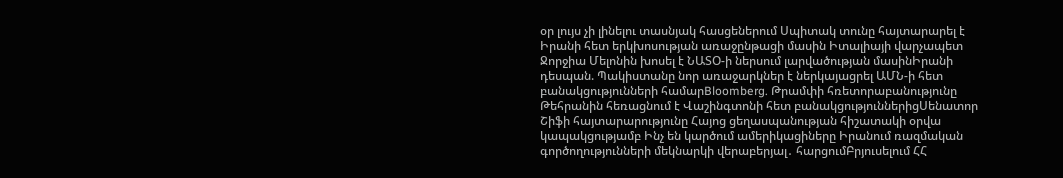օր լույս չի լինելու տասնյակ հասցեներում Սպիտակ տունը հայտարարել է Իրանի հետ երկխոսության առաջընթացի մասին Իտալիայի վարչապետ Ջորջիա Մելոնին խոսել է ՆԱՏՕ-ի ներսում լարվածության մասինԻրանի դեսպան. Պակիստանը նոր առաջարկներ է ներկայացրել ԱՄՆ-ի հետ բանակցությունների համարBloomberg. Թրամփի հռետորաբանությունը Թեհրանին հեռացնում է Վաշինգտոնի հետ բանակցություններիցՍենատոր Շիֆի հայտարարությունը Հայոց ցեղասպանության հիշատակի օրվա կապակցությամբ Ինչ են կարծում ամերիկացիները Իրանում ռազմական գործողությունների մեկնարկի վերաբերյալ․ հարցումԲրյուսելում ՀՀ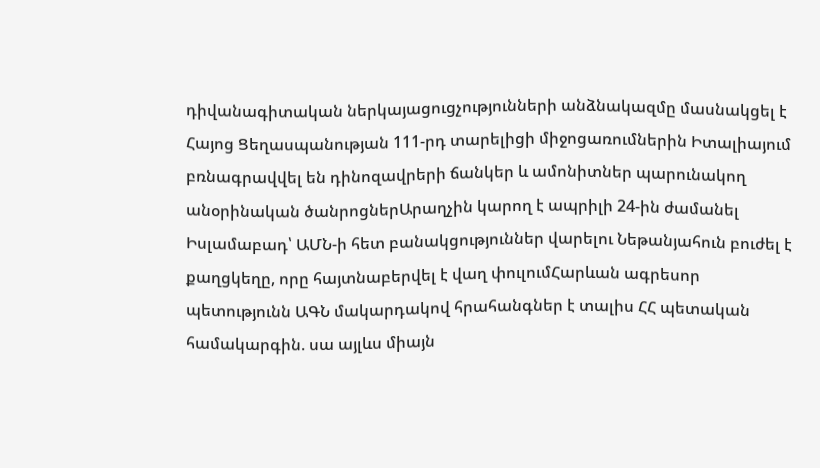դիվանագիտական ներկայացուցչությունների անձնակազմը մասնակցել է Հայոց Ցեղասպանության 111-րդ տարելիցի միջոցառումներին Իտալիայում բռնագրավվել են դինոզավրերի ճանկեր և ամոնիտներ պարունակող անօրինական ծանրոցներԱրաղչին կարող է ապրիլի 24-ին ժամանել Իսլամաբադ՝ ԱՄՆ-ի հետ բանակցություններ վարելու Նեթանյահուն բուժել է քաղցկեղը, որը հայտնաբերվել է վաղ փուլումՀարևան ագրեսոր պետությունն ԱԳՆ մակարդակով հրահանգներ է տալիս ՀՀ պետական համակարգին. սա այլևս միայն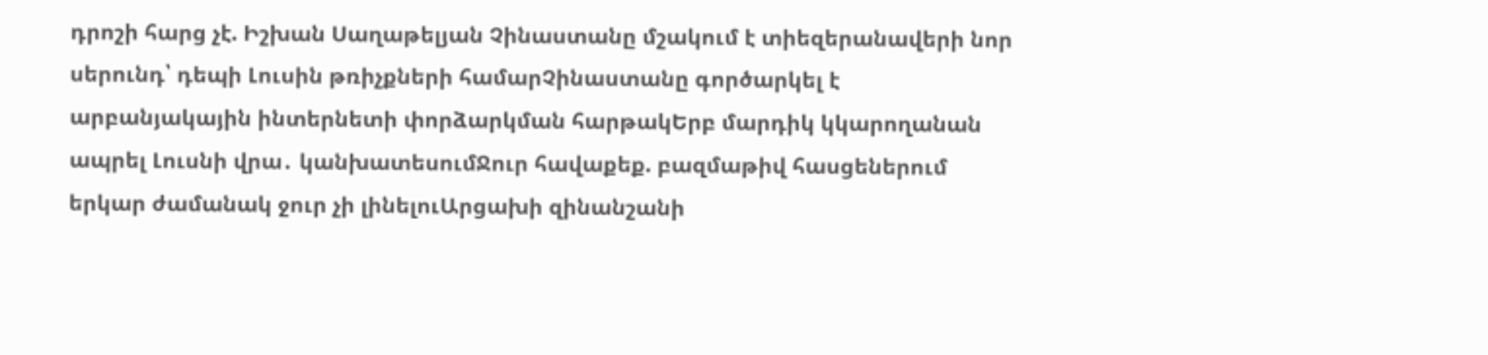դրոշի հարց չէ. Իշխան Սաղաթելյան Չինաստանը մշակում է տիեզերանավերի նոր սերունդ՝ դեպի Լուսին թռիչքների համարՉինաստանը գործարկել է արբանյակային ինտերնետի փորձարկման հարթակԵրբ մարդիկ կկարողանան ապրել Լուսնի վրա․ կանխատեսումՋուր հավաքեք. բազմաթիվ հասցեներում երկար ժամանակ ջուր չի լինելուԱրցախի զինանշանի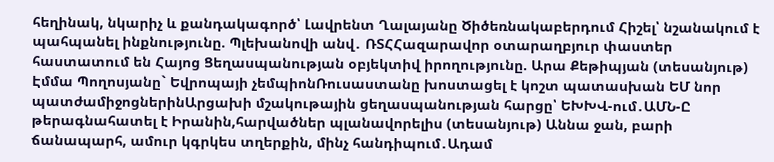հեղինակ, նկարիչ և քանդակագործ՝ Լավրենտ Ղալայանը Ծիծեռնակաբերդում Հիշել՝ նշանակում է պահպանել ինքնությունը. Պլեխանովի անվ․ ՌՏՀՀազարավոր օտարաղբյուր փաստեր հաստատում են Հայոց Ցեղասպանության օբյեկտիվ իրողությունը. Արա Քեթիպյան (տեսանյութ) Էմմա Պողոսյանը` Եվրոպայի չեմպիոնՌուսաստանը խոստացել է կոշտ պատասխան ԵՄ նոր պատժամիջոցներինԱրցախի մշակութային ցեղասպանության հարցը՝ ԵԽԽՎ-ում․ԱՄՆ-Ը թերագնահատել է Իրանին,հարվածներ պլանավորելիս (տեսանյութ) Աննա ջան, բարի ճանապարհ, ամուր կգրկես տղերքին, մինչ հանդիպում․Ադամ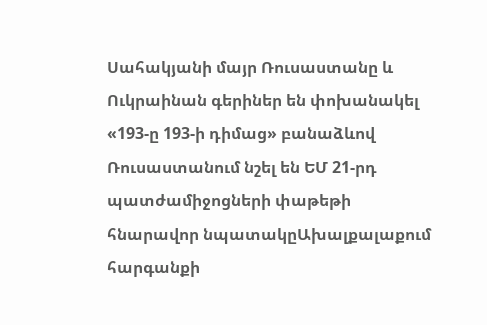Սահակյանի մայր Ռուսաստանը և Ուկրաինան գերիներ են փոխանակել «193-ը 193-ի դիմաց» բանաձևով Ռուսաստանում նշել են ԵՄ 21-րդ պատժամիջոցների փաթեթի հնարավոր նպատակըԱխալքալաքում հարգանքի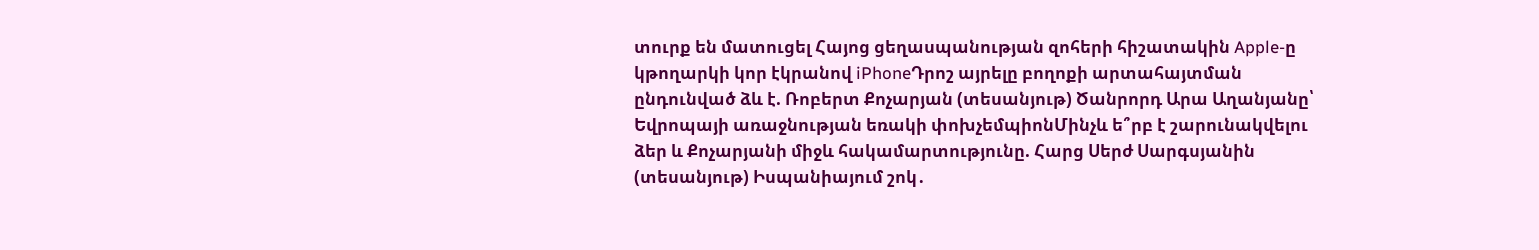տուրք են մատուցել Հայոց ցեղասպանության զոհերի հիշատակին Apple-ը կթողարկի կոր էկրանով iPhoneԴրոշ այրելը բողոքի արտահայտման ընդունված ձև է. Ռոբերտ Քոչարյան (տեսանյութ) Ծանրորդ Արա Աղանյանը՝ Եվրոպայի առաջնության եռակի փոխչեմպիոնՄինչև ե՞րբ է շարունակվելու ձեր և Քոչարյանի միջև հակամարտությունը. Հարց Սերժ Սարգսյանին (տեսանյութ) Իսպանիայում շոկ․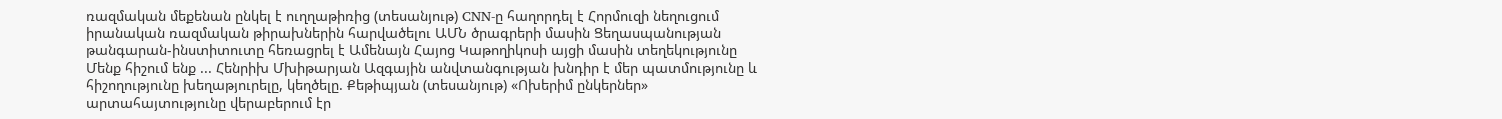ռազմական մեքենան ընկել է ուղղաթիռից (տեսանյութ) CNN-ը հաղորդել է Հորմուզի նեղուցում իրանական ռազմական թիրախներին հարվածելու ԱՄՆ ծրագրերի մասին Ցեղասպանության թանգարան-ինստիտուտը հեռացրել է Ամենայն Հայոց Կաթողիկոսի այցի մասին տեղեկությունը Մենք հիշում ենք ... Հենրիխ Մխիթարյան Ազգային անվտանգության խնդիր է մեր պատմությունը և հիշողությունը խեղաթյուրելը, կեղծելը. Քեթիպյան (տեսանյութ) «Ոխերիմ ընկերներ» արտահայտությունը վերաբերում էր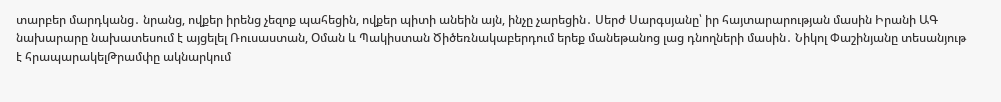տարբեր մարդկանց․ նրանց, ովքեր իրենց չեզոք պահեցին, ովքեր պիտի անեին այն, ինչը չարեցին․ Սերժ Սարգսյանը՝ իր հայտարարության մասին Իրանի ԱԳ նախարարը նախատեսում է այցելել Ռուսաստան, Օման և Պակիստան Ծիծեռնակաբերդում երեք մանեթանոց լաց դնողների մասին․ Նիկոլ Փաշինյանը տեսանյութ է հրապարակելԹրամփը ակնարկում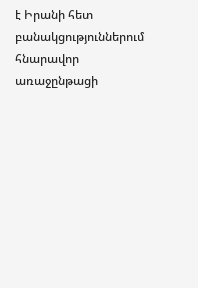է Իրանի հետ բանակցություններում հնարավոր առաջընթացի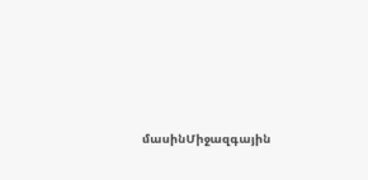մասինՄիջազգային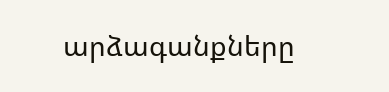արձագանքները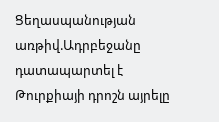Ցեղասպանության առթիվ.Ադրբեջանը դատապարտել է Թուրքիայի դրոշն այրելը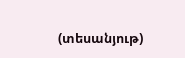(տեսանյութ)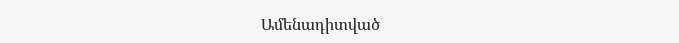Ամենադիտված